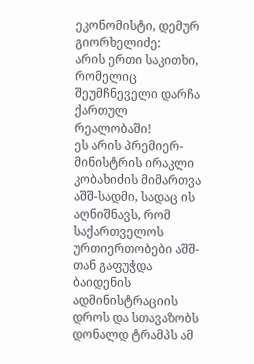ეკონომისტი, დემურ გიორხელიძე:
არის ერთი საკითხი, რომელიც შეუმჩნეველი დარჩა ქართულ რეალობაში!
ეს არის პრემიერ-მინისტრის ირაკლი კობახიძის მიმართვა აშშ-სადმი, სადაც ის აღნიშნავს, რომ საქართველოს ურთიერთობები აშშ-თან გაფუჭდა ბაიდენის ადმინისტრაციის დროს და სთავაზობს დონალდ ტრამპს ამ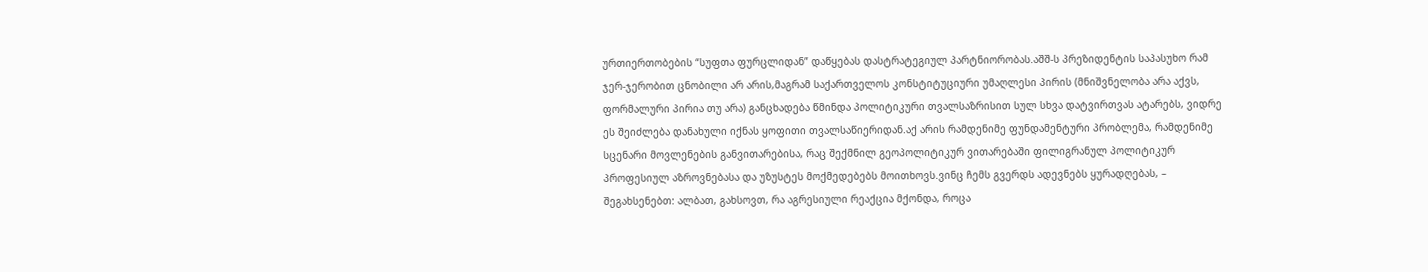ურთიერთობების “სუფთა ფურცლიდან” დაწყებას დასტრატეგიულ პარტნიორობას.აშშ-ს პრეზიდენტის საპასუხო რამ ჯერ-ჯერობით ცნობილი არ არის,მაგრამ საქართველოს კონსტიტუციური უმაღლესი პირის (მნიშვნელობა არა აქვს, ფორმალური პირია თუ არა) განცხადება წმინდა პოლიტიკური თვალსაზრისით სულ სხვა დატვირთვას ატარებს, ვიდრე ეს შეიძლება დანახული იქნას ყოფითი თვალსაწიერიდან.აქ არის რამდენიმე ფუნდამენტური პრობლემა, რამდენიმე სცენარი მოვლენების განვითარებისა, რაც შექმნილ გეოპოლიტიკურ ვითარებაში ფილიგრანულ პოლიტიკურ პროფესიულ აზროვნებასა და უზუსტეს მოქმედებებს მოითხოვს.ვინც ჩემს გვერდს ადევნებს ყურადღებას, – შეგახსენებთ: ალბათ, გახსოვთ, რა აგრესიული რეაქცია მქონდა, როცა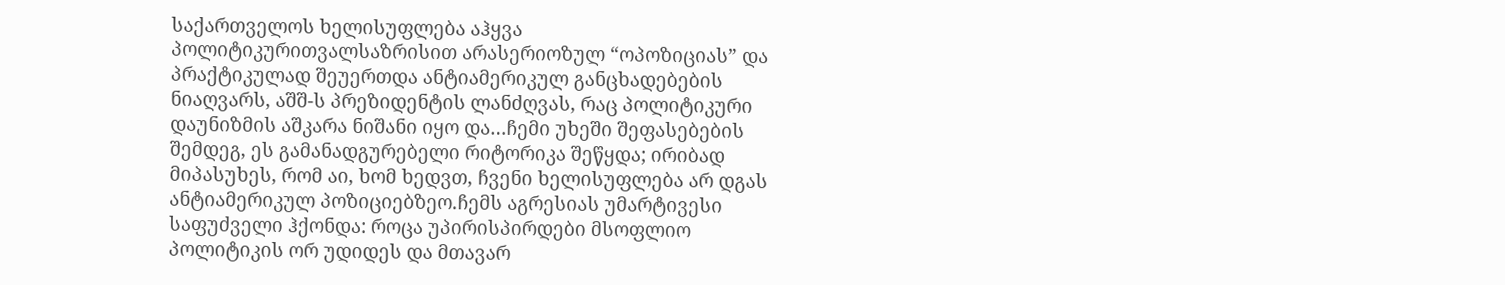საქართველოს ხელისუფლება აჰყვა პოლიტიკურითვალსაზრისით არასერიოზულ “ოპოზიციას” და პრაქტიკულად შეუერთდა ანტიამერიკულ განცხადებების ნიაღვარს, აშშ-ს პრეზიდენტის ლანძღვას, რაც პოლიტიკური დაუნიზმის აშკარა ნიშანი იყო და…ჩემი უხეში შეფასებების შემდეგ, ეს გამანადგურებელი რიტორიკა შეწყდა; ირიბად მიპასუხეს, რომ აი, ხომ ხედვთ, ჩვენი ხელისუფლება არ დგას ანტიამერიკულ პოზიციებზეო.ჩემს აგრესიას უმარტივესი საფუძველი ჰქონდა: როცა უპირისპირდები მსოფლიო პოლიტიკის ორ უდიდეს და მთავარ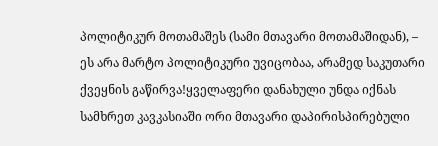პოლიტიკურ მოთამაშეს (სამი მთავარი მოთამაშიდან), – ეს არა მარტო პოლიტიკური უვიცობაა, არამედ საკუთარი ქვეყნის გაწირვა!ყველაფერი დანახული უნდა იქნას სამხრეთ კავკასიაში ორი მთავარი დაპირისპირებული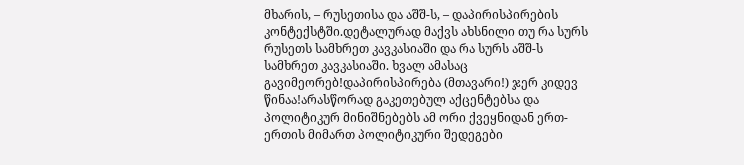მხარის, – რუსეთისა და აშშ-ს, – დაპირისპირების კონტექსტში.დეტალურად მაქვს ახსნილი თუ რა სურს რუსეთს სამხრეთ კავკასიაში და რა სურს აშშ-ს სამხრეთ კავკასიაში. ხვალ ამასაც გავიმეორებ!დაპირისპირება (მთავარი!) ჯერ კიდევ წინაა!არასწორად გაკეთებულ აქცენტებსა და პოლიტიკურ მინიშნებებს ამ ორი ქვეყნიდან ერთ-ერთის მიმართ პოლიტიკური შედეგები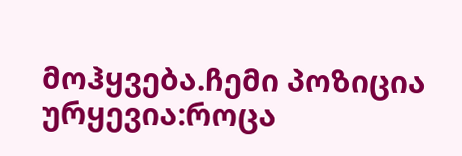მოჰყვება.ჩემი პოზიცია ურყევია:როცა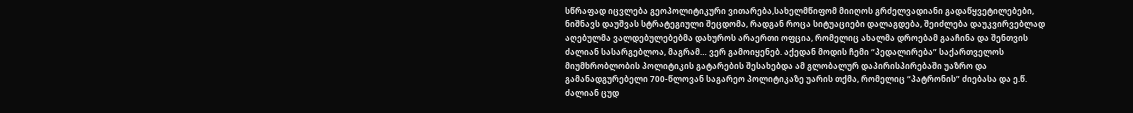სწრაფად იცვლება გეოპოლიტიკური ვითარება,სახელმწიფომ მიიღოს გრძელვადიანი გადაწყვეტილებები, ნიშნავს დაუშვას სტრატეგიული შეცდომა, რადგან როცა სიტუაციები დალაგდება, შეიძლება დაუკვირვებლად აღებულმა ვალდებულებებმა დახუროს არაერთი ოფცია, რომელიც ახალმა დროებამ გააჩინა და შენთვის ძალიან სასარგებლოა, მაგრამ… ვერ გამოიყენებ. აქედან მოდის ჩემი “პედალირება” საქართველოს მიუმხრობლობის პოლიტიკის გატარების შესახებდა ამ გლობალურ დაპირისპირებაში უაზრო და გამანადგურებელი 700-წლოვან საგარეო პოლიტიკაზე უარის თქმა, რომელიც “პატრონის” ძიებასა და ე.წ. ძალიან ცუდ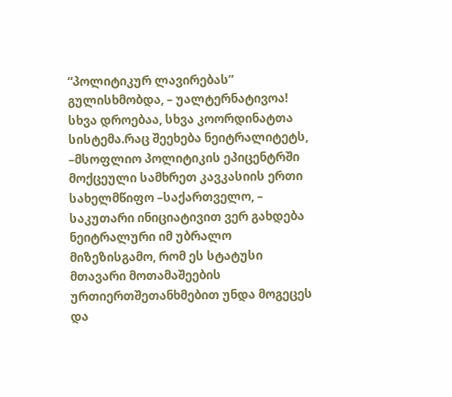“პოლიტიკურ ლავირებას” გულისხმობდა, – უალტერნატივოა! სხვა დროებაა, სხვა კოორდინატთა სისტემა.რაც შეეხება ნეიტრალიტეტს, –მსოფლიო პოლიტიკის ეპიცენტრში მოქცეული სამხრეთ კავკასიის ერთი სახელმწიფო –საქართველო, – საკუთარი ინიციატივით ვერ გახდება ნეიტრალური იმ უბრალო მიზეზისგამო, რომ ეს სტატუსი მთავარი მოთამაშეების ურთიერთშეთანხმებით უნდა მოგეცეს და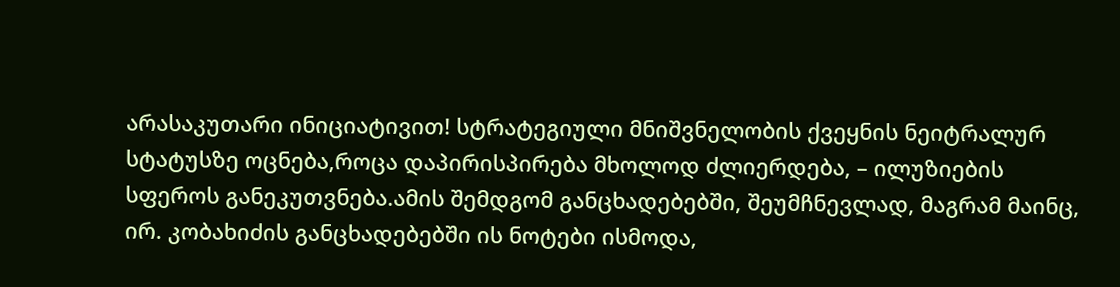არასაკუთარი ინიციატივით! სტრატეგიული მნიშვნელობის ქვეყნის ნეიტრალურ სტატუსზე ოცნება,როცა დაპირისპირება მხოლოდ ძლიერდება, – ილუზიების სფეროს განეკუთვნება.ამის შემდგომ განცხადებებში, შეუმჩნევლად, მაგრამ მაინც, ირ. კობახიძის განცხადებებში ის ნოტები ისმოდა,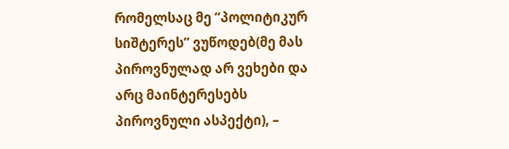რომელსაც მე “პოლიტიკურ სიშტერეს” ვუწოდებ(მე მას პიროვნულად არ ვეხები და არც მაინტერესებს პიროვნული ასპექტი), –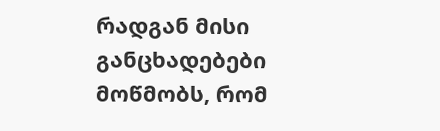რადგან მისი განცხადებები მოწმობს, რომ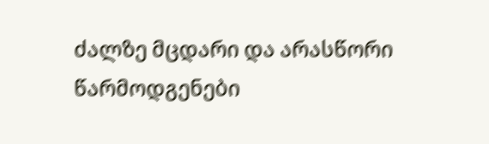ძალზე მცდარი და არასწორი წარმოდგენები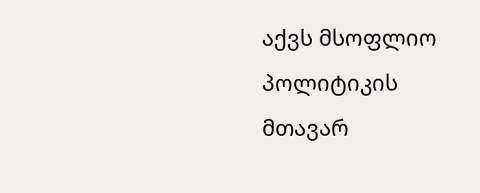აქვს მსოფლიო პოლიტიკის მთავარ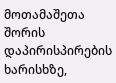მოთამაშეთა შორის დაპირისპირების ხარისხზე,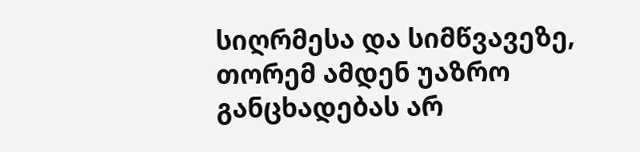სიღრმესა და სიმწვავეზე, თორემ ამდენ უაზრო განცხადებას არ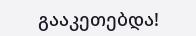გააკეთებდა!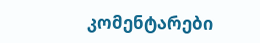კომენტარები